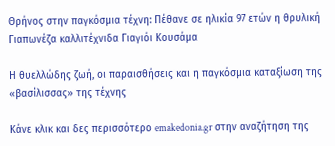Θρήνος στην παγκόσμια τέχνη: Πέθανε σε ηλικία 97 ετών η θρυλική Γιαπωνέζα καλλιτέχνιδα Γιαγιόι Κουσάμα

Η θυελλώδης ζωή, οι παραισθήσεις και η παγκόσμια καταξίωση της «βασίλισσας» της τέχνης

Κάνε κλικ και δες περισσότερο emakedonia.gr στην αναζήτηση της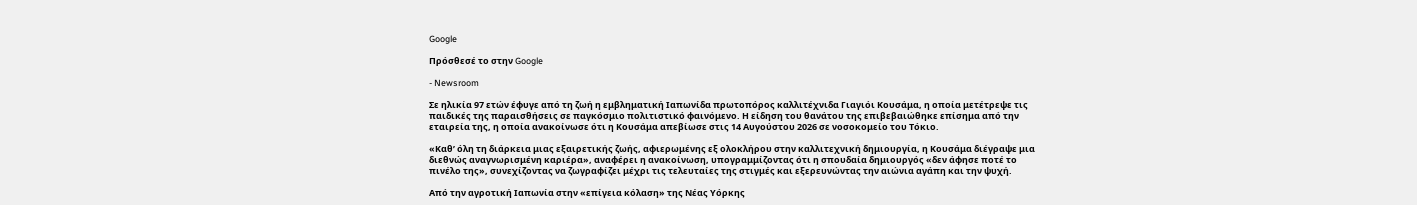Google

Πρόσθεσέ το στην Google

- Newsroom

Σε ηλικία 97 ετών έφυγε από τη ζωή η εμβληματική Ιαπωνίδα πρωτοπόρος καλλιτέχνιδα Γιαγιόι Κουσάμα, η οποία μετέτρεψε τις παιδικές της παραισθήσεις σε παγκόσμιο πολιτιστικό φαινόμενο. Η είδηση του θανάτου της επιβεβαιώθηκε επίσημα από την εταιρεία της, η οποία ανακοίνωσε ότι η Κουσάμα απεβίωσε στις 14 Αυγούστου 2026 σε νοσοκομείο του Τόκιο.

«Καθ’ όλη τη διάρκεια μιας εξαιρετικής ζωής, αφιερωμένης εξ ολοκλήρου στην καλλιτεχνική δημιουργία, η Κουσάμα διέγραψε μια διεθνώς αναγνωρισμένη καριέρα», αναφέρει η ανακοίνωση, υπογραμμίζοντας ότι η σπουδαία δημιουργός «δεν άφησε ποτέ το πινέλο της», συνεχίζοντας να ζωγραφίζει μέχρι τις τελευταίες της στιγμές και εξερευνώντας την αιώνια αγάπη και την ψυχή.

Από την αγροτική Ιαπωνία στην «επίγεια κόλαση» της Νέας Υόρκης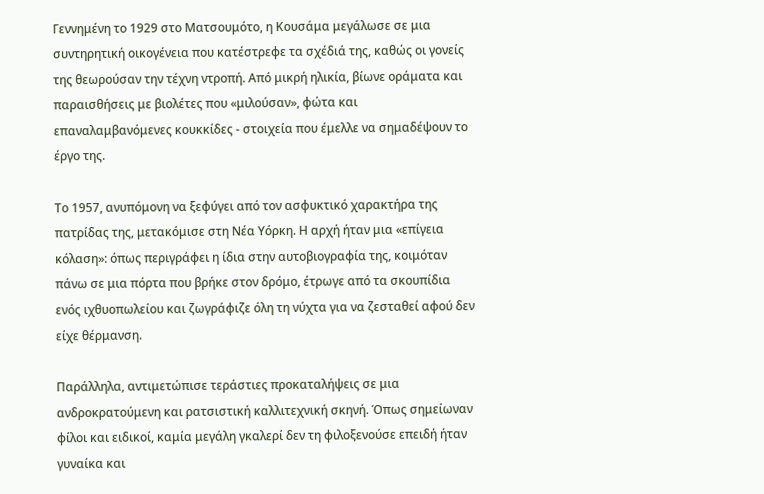Γεννημένη το 1929 στο Ματσουμότο, η Κουσάμα μεγάλωσε σε μια συντηρητική οικογένεια που κατέστρεφε τα σχέδιά της, καθώς οι γονείς της θεωρούσαν την τέχνη ντροπή. Από μικρή ηλικία, βίωνε οράματα και παραισθήσεις με βιολέτες που «μιλούσαν», φώτα και επαναλαμβανόμενες κουκκίδες - στοιχεία που έμελλε να σημαδέψουν το έργο της.

Το 1957, ανυπόμονη να ξεφύγει από τον ασφυκτικό χαρακτήρα της πατρίδας της, μετακόμισε στη Νέα Υόρκη. Η αρχή ήταν μια «επίγεια κόλαση»: όπως περιγράφει η ίδια στην αυτοβιογραφία της, κοιμόταν πάνω σε μια πόρτα που βρήκε στον δρόμο, έτρωγε από τα σκουπίδια ενός ιχθυοπωλείου και ζωγράφιζε όλη τη νύχτα για να ζεσταθεί αφού δεν είχε θέρμανση.

Παράλληλα, αντιμετώπισε τεράστιες προκαταλήψεις σε μια ανδροκρατούμενη και ρατσιστική καλλιτεχνική σκηνή. Όπως σημείωναν φίλοι και ειδικοί, καμία μεγάλη γκαλερί δεν τη φιλοξενούσε επειδή ήταν γυναίκα και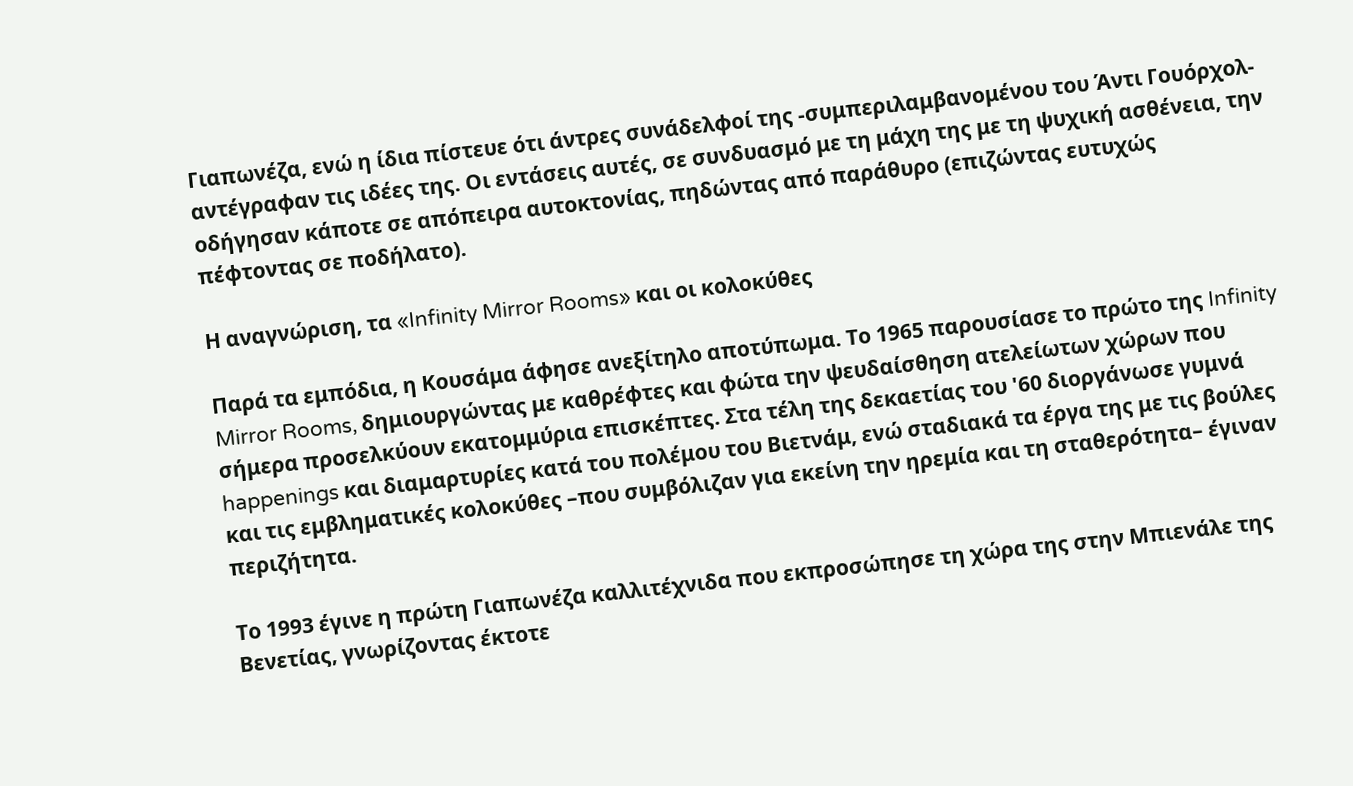Γιαπωνέζα, ενώ η ίδια πίστευε ότι άντρες συνάδελφοί της -συμπεριλαμβανομένου του Άντι Γουόρχολ- αντέγραφαν τις ιδέες της. Οι εντάσεις αυτές, σε συνδυασμό με τη μάχη της με τη ψυχική ασθένεια, την οδήγησαν κάποτε σε απόπειρα αυτοκτονίας, πηδώντας από παράθυρο (επιζώντας ευτυχώς πέφτοντας σε ποδήλατο).

Η αναγνώριση, τα «Infinity Mirror Rooms» και οι κολοκύθες

Παρά τα εμπόδια, η Κουσάμα άφησε ανεξίτηλο αποτύπωμα. Το 1965 παρουσίασε το πρώτο της Infinity Mirror Rooms, δημιουργώντας με καθρέφτες και φώτα την ψευδαίσθηση ατελείωτων χώρων που σήμερα προσελκύουν εκατομμύρια επισκέπτες. Στα τέλη της δεκαετίας του '60 διοργάνωσε γυμνά happenings και διαμαρτυρίες κατά του πολέμου του Βιετνάμ, ενώ σταδιακά τα έργα της με τις βούλες και τις εμβληματικές κολοκύθες –που συμβόλιζαν για εκείνη την ηρεμία και τη σταθερότητα– έγιναν περιζήτητα.

Το 1993 έγινε η πρώτη Γιαπωνέζα καλλιτέχνιδα που εκπροσώπησε τη χώρα της στην Μπιενάλε της Βενετίας, γνωρίζοντας έκτοτε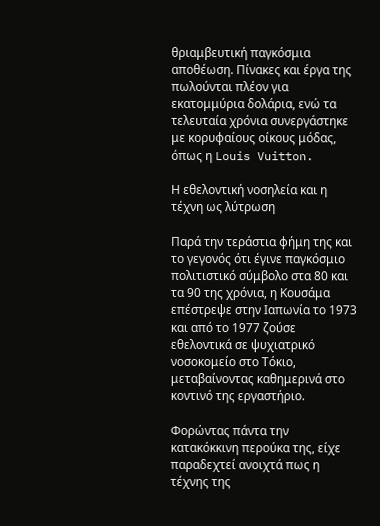θριαμβευτική παγκόσμια αποθέωση. Πίνακες και έργα της πωλούνται πλέον για εκατομμύρια δολάρια, ενώ τα τελευταία χρόνια συνεργάστηκε με κορυφαίους οίκους μόδας, όπως η Louis Vuitton.

Η εθελοντική νοσηλεία και η τέχνη ως λύτρωση

Παρά την τεράστια φήμη της και το γεγονός ότι έγινε παγκόσμιο πολιτιστικό σύμβολο στα 80 και τα 90 της χρόνια, η Κουσάμα επέστρεψε στην Ιαπωνία το 1973 και από το 1977 ζούσε εθελοντικά σε ψυχιατρικό νοσοκομείο στο Τόκιο, μεταβαίνοντας καθημερινά στο κοντινό της εργαστήριο.

Φορώντας πάντα την κατακόκκινη περούκα της, είχε παραδεχτεί ανοιχτά πως η τέχνης της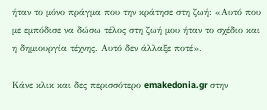ήταν το μόνο πράγμα που την κράτησε στη ζωή: «Αυτό που με εμπόδισε να δώσω τέλος στη ζωή μου ήταν το σχέδιο και η δημιουργία τέχνης. Αυτό δεν άλλαξε ποτέ».

Κάνε κλικ και δες περισσότερο emakedonia.gr στην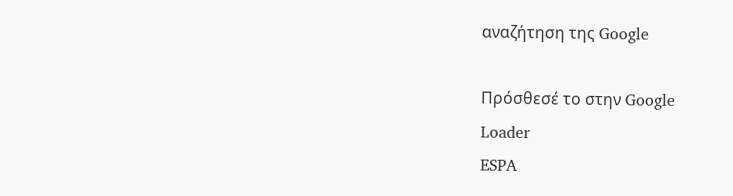αναζήτηση της Google

Πρόσθεσέ το στην Google
Loader
ESPA